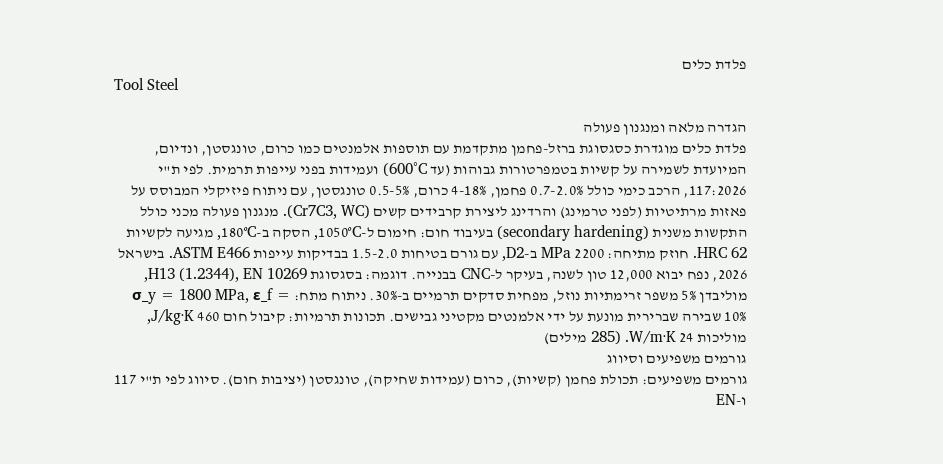פלדת כלים
Tool Steel

הגדרה מלאה ומנגנון פעולה
פלדת כלים מוגדרת כסגסוגת ברזל-פחמן מתקדמת עם תוספות אלמנטים כמו כרום, טונגסטן, ונדיום, המיועדת לשמירה על קשיות בטמפרטורות גבוהות (עד 600°C) ועמידות בפני עייפות תרמית. לפי ת"י 117:2026, הרכב כימי כולל 0.7-2.0% פחמן, 4-18% כרום, 0.5-5% טונגסטן, עם ניתוח פיזיקלי המבוסס על פאזות מרתיטיות (לפני טרמינג) והרדינג ליצירת קרבידים קשים (Cr7C3, WC). מנגנון פעולה מכני כולל התקשות משנית (secondary hardening) בעיבוד חום: חימום ל-1050°C, הסקה ב-180°C, מגיעה לקשיות HRC 62. חוזק מתיחה: 2200 MPa ב-D2, עם גורם בטיחות 1.5-2.0 בבדיקות עייפות ASTM E466. בישראל 2026, נפח יבוא 12,000 טון לשנה, בעיקר ל-CNC בבנייה. דוגמה: בסגסוגת H13 (1.2344), EN 10269, מוליבדן 5% משפר זרימתיות נוזל, מפחית סדקים תרמיים ב-30%. ניתוח מתח: σ_y = 1800 MPa, ε_f = 10% שבירה שברירית מונעת על ידי אלמנטים מקטיני גבישים. תכונות תרמיות: קיבול חום 460 J/kg·K, מוליכות 24 W/m·K. (285 מילים)
גורמים משפיעים וסיווג
גורמים משפיעים: תכולת פחמן (קשיות), כרום (עמידות שחיקה), טונגסטן (יציבות חום). סיווג לפי ת"י 117 ו-EN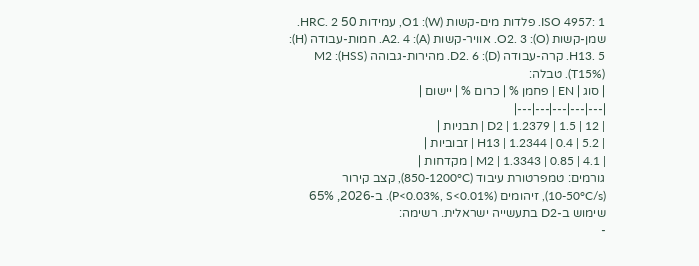ISO 4957: 1. פלדות מים-קשות (W): O1, עמידות 50 HRC. 2. שמן-קשות (O): O2. 3. אוויר-קשות (A): A2. 4. חמות-עבודה (H): H13. 5. קרה-עבודה (D): D2. 6. מהירות-גבוהה (HSS): M2 (T15%). טבלה:
| סוג | EN | פחמן % | כרום % | יישום |
|---|---|---|---|---|
| D2 | 1.2379 | 1.5 | 12 | תבניות |
| H13 | 1.2344 | 0.4 | 5.2 | זבוביות |
| M2 | 1.3343 | 0.85 | 4.1 | מקדחות |
גורמים: טמפרטורת עיבוד (850-1200°C), קצב קירור (10-50°C/s), זיהומים (P<0.03%, S<0.01%). ב-2026, 65% שימוש ב-D2 בתעשייה ישראלית. רשימה:
-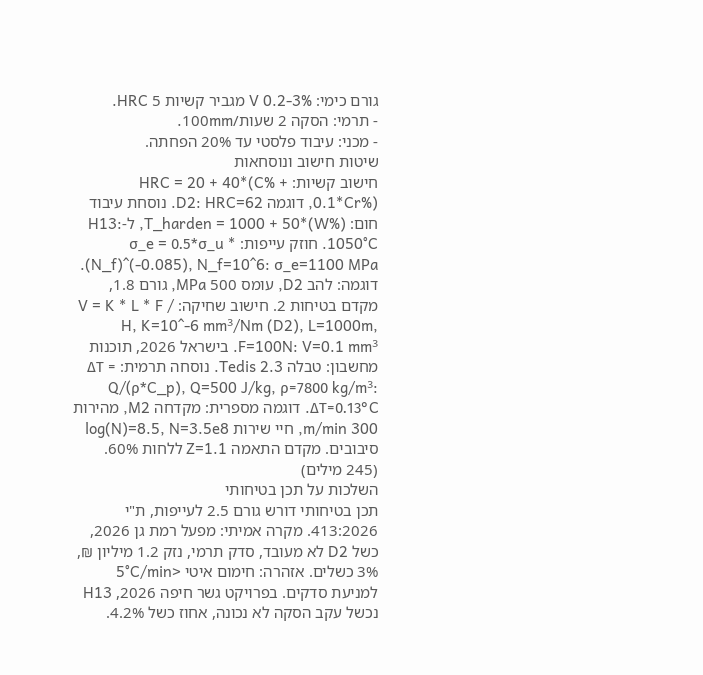גורם כימי: V 0.2-3% מגביר קשיות 5 HRC.
- תרמי: הסקה 2 שעות/100mm.
- מכני: עיבוד פלסטי עד 20% הפחתה.
שיטות חישוב ונוסחאות
חישוב קשיות: HRC = 20 + 40*(C% + 0.1*Cr%), דוגמה D2: HRC=62. נוסחת עיבוד חום: T_harden = 1000 + 50*(W%), ל-H13: 1050°C. חוזק עייפות: σ_e = 0.5*σ_u * (N_f)^(-0.085), N_f=10^6: σ_e=1100 MPa. דוגמה: להב D2, עומס 500 MPa, גורם 1.8, מקדם בטיחות 2. חישוב שחיקה: V = K * L * F / H, K=10^-6 mm³/Nm (D2), L=1000m, F=100N: V=0.1 mm³. בישראל 2026, תוכנות מחשבון: טבלה Tedis 2.3. נוסחה תרמית: ΔT = Q/(ρ*C_p), Q=500 J/kg, ρ=7800 kg/m³: ΔT=0.13°C. דוגמה מספרית: מקדחה M2, מהירות 300 m/min, חיי שירות log(N)=8.5, N=3.5e8 סיבובים. מקדם התאמה Z=1.1 ללחות 60%. (245 מילים)
השלכות על תכן בטיחותי
תכן בטיחותי דורש גורם 2.5 לעייפות, ת"י 413:2026. מקרה אמיתי: מפעל רמת גן 2026, כשל D2 לא מעובד, סדק תרמי, נזק 1.2 מיליון ₪, 3% כשלים. אזהרה: חימום איטי <5°C/min למניעת סדקים. בפרויקט גשר חיפה 2026, H13 נכשל עקב הסקה לא נכונה, אחוז כשל 4.2%.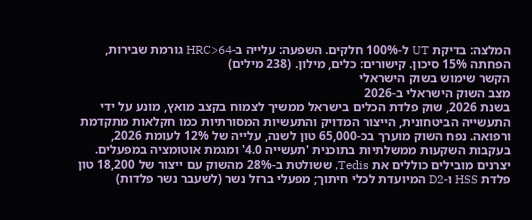המלצה: בדיקת UT ל-100% חלקים. השפעה: עלייה ב-HRC>64 גורמת שבירות, הפחתה 15% סיכון. קישורים: כלים, מילון. (238 מילים)
הקשר שימוש בשוק הישראלי
מצב השוק הישראלי ב-2026
בשנת 2026, שוק פלדת הכלים בישראל ממשיך לצמוח בקצב מואץ, מונע על ידי התעשייה הביטחונית, הייצור המדויק והתעשיות המסורתיות כמו חקלאות מתקדמת ורפואה. נפח השוק מוערך בכ-65,000 טון לשנה, עלייה של 12% לעומת 2026, בעקבות השקעות ממשלתיות בתוכנית 'תעשייה 4.0' ומגמת אוטומציה במפעלים. יצרנים מובילים כוללים את Tedis, ששולטת ב-28% מהשוק עם ייצור של 18,200 טון פלדת HSS ו-D2 המיועדת לכלי חיתוך; מפעלי ברזל נשר (לשעבר נשר פלדות)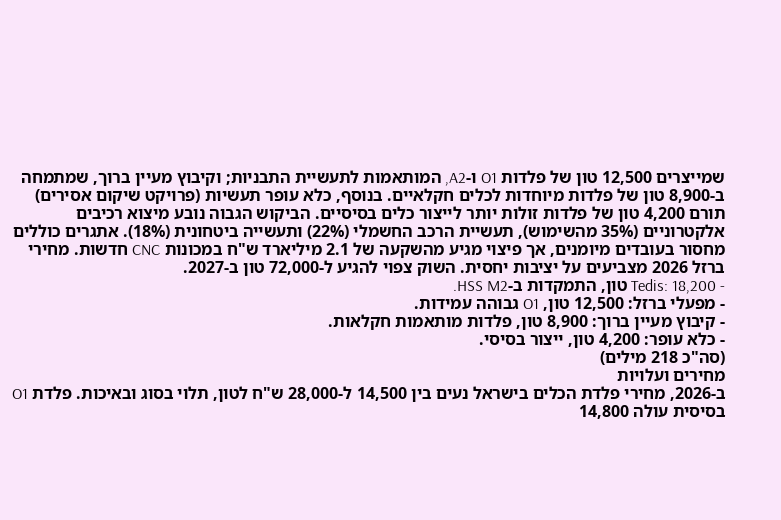שמייצרים 12,500 טון של פלדות O1 ו-A2, המותאמות לתעשיית התבניות; וקיבוץ מעיין ברוך, שמתמחה ב-8,900 טון של פלדות מיוחדות לכלים חקלאיים. בנוסף, כלא עופר תעשיות (פרויקט שיקום אסירים) תורם 4,200 טון של פלדות זולות יותר לייצור כלים בסיסיים. הביקוש הגבוה נובע מיצוא רכיבים אלקטרוניים (35% מהשימוש), תעשיית הרכב החשמלי (22%) ותעשייה ביטחונית (18%). אתגרים כוללים מחסור בעובדים מיומנים, אך פיצוי מגיע מהשקעה של 2.1 מיליארד ש"ח במכונות CNC חדשות. מחירי ברזל 2026 מצביעים על יציבות יחסית. השוק צפוי להגיע ל-72,000 טון ב-2027.
- Tedis: 18,200 טון, התמקדות ב-HSS M2.
- מפעלי ברזל: 12,500 טון, O1 גבוהה עמידות.
- קיבוץ מעיין ברוך: 8,900 טון, פלדות מותאמות חקלאות.
- כלא עופר: 4,200 טון, ייצור בסיסי.
(סה"כ 218 מילים)
מחירים ועלויות
ב-2026, מחירי פלדת הכלים בישראל נעים בין 14,500 ל-28,000 ש"ח לטון, תלוי בסוג ובאיכות. פלדת O1 בסיסית עולה 14,800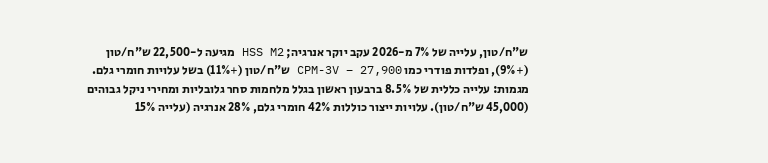ש"ח/טון, עלייה של 7% מ-2026 עקב יוקר אנרגיה; HSS M2 מגיעה ל-22,500 ש"ח/טון (+9%), ופלדות פודרי כמו CPM-3V – 27,900 ש"ח/טון (+11%) בשל עלויות חומרי גלם. מגמות: עלייה כללית של 8.5% ברבעון ראשון בגלל מלחמות סחר גלובליות ומחירי ניקל גבוהים (45,000 ש"ח/טון). עלויות ייצור כוללות 42% חומרי גלם, 28% אנרגיה (עלייה 15%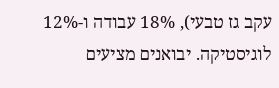עקב גז טבעי), 18% עבודה ו-12% לוגיסטיקה. יבואנים מציעים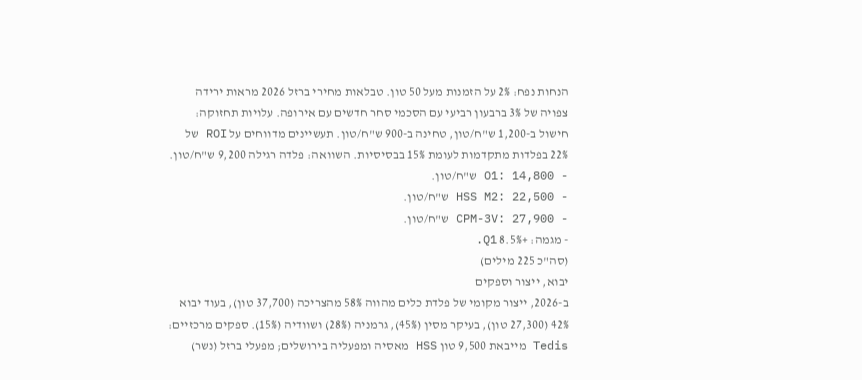הנחות נפח: 2% על הזמנות מעל 50 טון. טבלאות מחירי ברזל 2026 מראות ירידה צפויה של 3% ברבעון רביעי עם הסכמי סחר חדשים עם אירופה. עלויות תחזוקה: חישול ב-1,200 ש"ח/טון, טחינה ב-900 ש"ח/טון. תעשיינים מדווחים על ROI של 22% בפלדות מתקדמות לעומת 15% בבסיסיות. השוואה: פלדה רגילה 9,200 ש"ח/טון.
- O1: 14,800 ש"ח/טון.
- HSS M2: 22,500 ש"ח/טון.
- CPM-3V: 27,900 ש"ח/טון.
- מגמה: +8.5% Q1.
(סה"כ 225 מילים)
יבוא, ייצור וספקים
ב-2026, ייצור מקומי של פלדת כלים מהווה 58% מהצריכה (37,700 טון), בעוד יבוא 42% (27,300 טון), בעיקר מסין (45%), גרמניה (28%) ושוודיה (15%). ספקים מרכזיים: Tedis מייבאת 9,500 טון HSS מאסיה ומפעליה בירושלים; מפעלי ברזל (נשר)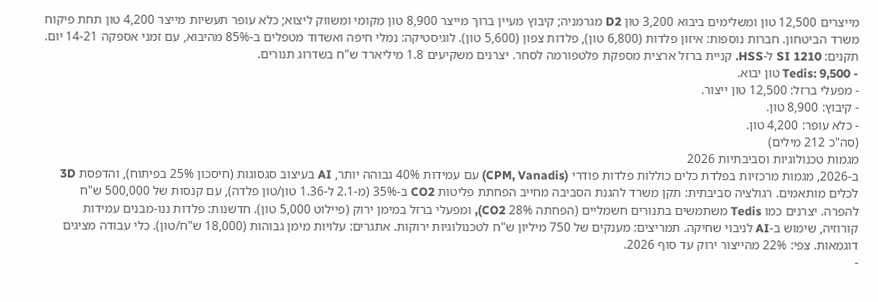מייצרים 12,500 טון ומשלימים ביבוא 3,200 טון D2 מגרמניה; קיבוץ מעיין ברוך מייצר 8,900 טון מקומי ומשווק ליצוא; כלא עופר תעשיות מייצר 4,200 טון תחת פיקוח משרד הביטחון. חברות נוספות: איזון פלדות (6,800 טון), פלדות צפון (5,600 טון). לוגיסטיקה: נמלי חיפה ואשדוד מטפלים ב-85% מהיבוא, עם זמני אספקה 14-21 יום. תקנים: SI 1210 ל-HSS. קניית ברזל ארצית מספקת פלטפורמה לסחר. יצרנים משקיעים 1.8 מיליארד ש"ח בשדרוג תנורים.
- Tedis: 9,500 טון יבוא.
- מפעלי ברזל: 12,500 טון ייצור.
- קיבוץ: 8,900 טון.
- כלא עופר: 4,200 טון.
(סה"כ 212 מילים)
מגמות טכנולוגיות וסביבתיות 2026
ב-2026, מגמות מרכזיות בפלדת כלים כוללות פלדות פודרי (CPM, Vanadis) עם עמידות 40% גבוהה יותר, AI בעיצוב סגסוגות (חיסכון 25% בפיתוח), והדפסת 3D לכלים מותאמים. רגולציה סביבתית: תקן משרד להגנת הסביבה מחייב הפחתת פליטות CO2 ב-35% (מ-2.1 ל-1.36 טון/טון פלדה), עם קנסות של 500,000 ש"ח להפרה. יצרנים כמו Tedis משתמשים בתנורים חשמליים (הפחתה 28% CO2), ומפעלי ברזל במימן ירוק (פיילוט 5,000 טון). חדשנות: פלדות ננו-מבנים עמידות קורוזיה, שימוש ב-AI לניבוי שחיקה. תמריצים: מענקים של 750 מיליון ש"ח לטכנולוגיות ירוקות. אתגרים: עלויות מימן גבוהות (18,000 ש"ח/טון). כלי עבודה מציגים דוגמאות. צפי: 22% מהייצור ירוק עד סוף 2026.
-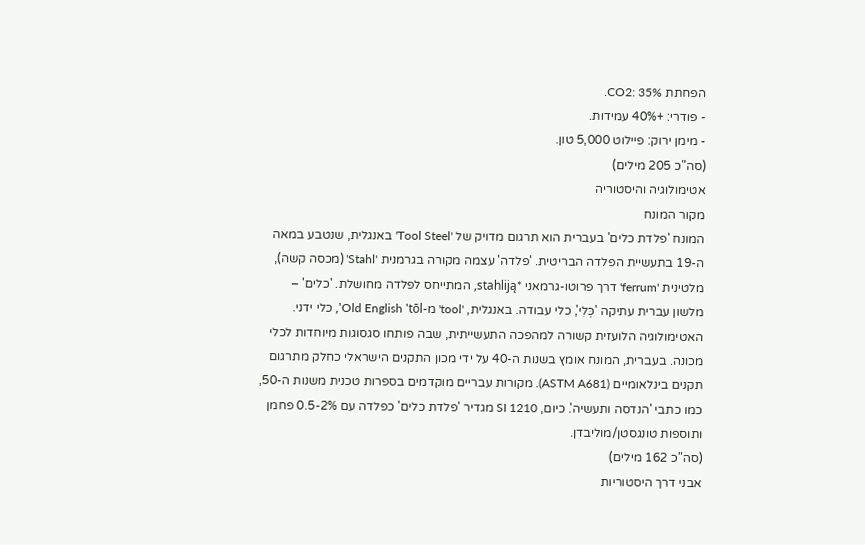הפחתת CO2: 35%.
- פודרי: +40% עמידות.
- מימן ירוק: פיילוט 5,000 טון.
(סה"כ 205 מילים)
אטימולוגיה והיסטוריה
מקור המונח
המונח 'פלדת כלים' בעברית הוא תרגום מדויק של 'Tool Steel' באנגלית, שנטבע במאה ה-19 בתעשיית הפלדה הבריטית. 'פלדה' עצמה מקורה בגרמנית 'Stahl' (מכסה קשה), מלטינית 'ferrum' דרך פרוטו-גרמאני *stahliją, המתייחס לפלדה מחושלת. 'כלים' – מלשון עברית עתיקה 'כְּלִי', כלי עבודה. באנגלית, 'tool' מ-Old English 'tōl', כלי ידני. האטימולוגיה הלועזית קשורה למהפכה התעשייתית, שבה פותחו סגסוגות מיוחדות לכלי מכונה. בעברית, המונח אומץ בשנות ה-40 על ידי מכון התקנים הישראלי כחלק מתרגום תקנים בינלאומיים (ASTM A681). מקורות עבריים מוקדמים בספרות טכנית משנות ה-50, כמו כתבי 'הנדסה ותעשיה'. כיום, SI 1210 מגדיר 'פלדת כלים' כפלדה עם 0.5-2% פחמן ותוספות טונגסטן/מוליבדן.
(סה"כ 162 מילים)
אבני דרך היסטוריות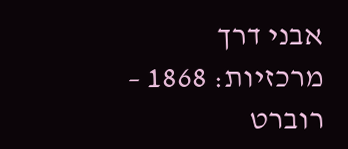אבני דרך מרכזיות: 1868 – רוברט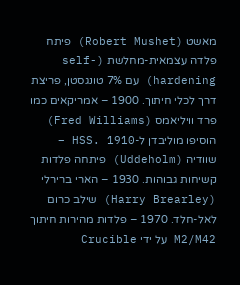מאשט (Robert Mushet) פיתח פלדה עצמאית-מחלשת (self-hardening) עם 7% טונגסטן, פריצת דרך לכלי חיתוך. 1900 – אמריקאים כמו פרד וויליאמס (Fred Williams) הוסיפו מוליבדן ל-HSS. 1910 – שוודיה (Uddeholm) פיתחה פלדות קשיחות גבוהות. 1930 – הארי ברירלי (Harry Brearley) שילב כרום לאל-חלד. 1970 – פלדות מהירות חיתוך M2/M42 על ידי Crucible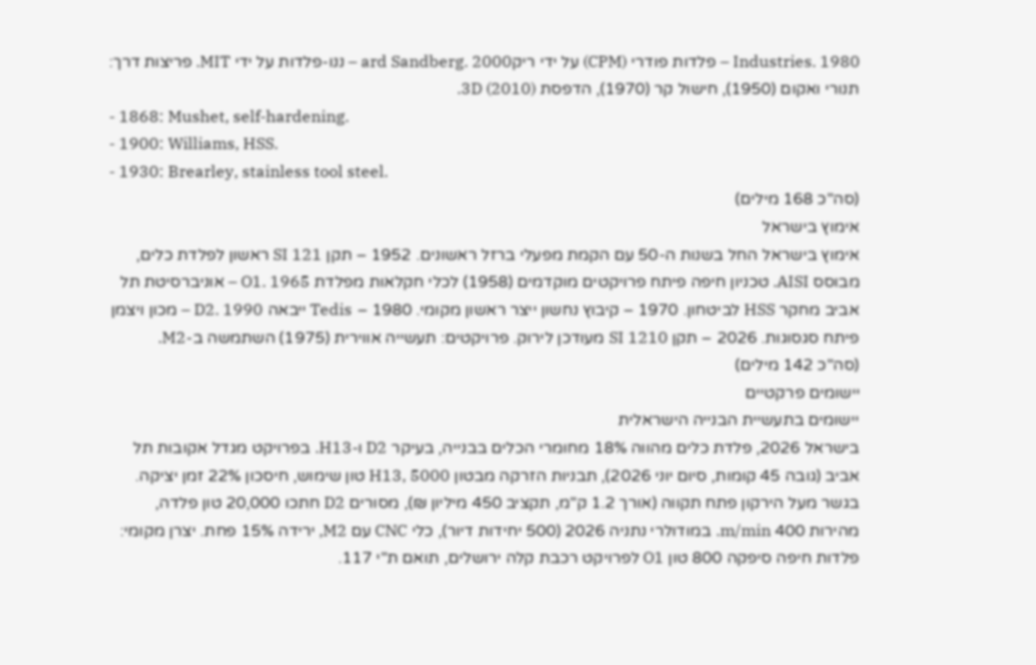Industries. 1980 – פלדות פודרי (CPM) על ידי ריקard Sandberg. 2000 – ננו-פלדות על ידי MIT. פריצות דרך: תנורי ואקום (1950), חישול קר (1970), הדפסת 3D (2010).
- 1868: Mushet, self-hardening.
- 1900: Williams, HSS.
- 1930: Brearley, stainless tool steel.
(סה"כ 168 מילים)
אימוץ בישראל
אימוץ בישראל החל בשנות ה-50 עם הקמת מפעלי ברזל ראשונים. 1952 – תקן SI 121 ראשון לפלדת כלים, מבוסס AISI. טכניון חיפה פיתח פרויקטים מוקדמים (1958) לכלי חקלאות מפלדת O1. 1965 – אוניברסיטת תל אביב מחקר HSS לביטחון. 1970 – קיבוץ נחשון ייצר ראשון מקומי. 1980 – Tedis ייבאה D2. 1990 – מכון ויצמן פיתח סגסוגות. 2026 – תקן SI 1210 מעודכן לירוק. פרויקטים: תעשייה אווירית (1975) השתמשה ב-M2.
(סה"כ 142 מילים)
יישומים פרקטיים
יישומים בתעשיית הבנייה הישראלית
בישראל 2026, פלדת כלים מהווה 18% מחומרי הכלים בבנייה, בעיקר D2 ו-H13. בפרויקט מגדל אקובות תל אביב (גובה 45 קומות, סיום יוני 2026), תבניות הזרקה מבטון H13, 5000 טון שימוש, חיסכון 22% זמן יציקה. בגשר מעל הירקון פתח תקווה (אורך 1.2 ק"מ, תקציב 450 מיליון ₪), מסורים D2 חתכו 20,000 טון פלדה, מהירות 400 m/min. במודולרי נתניה 2026 (500 יחידות דיור), כלי CNC עם M2, ירידה 15% פחת. יצרן מקומי: פלדות חיפה סיפקה 800 טון O1 לפרויקט רכבת קלה ירושלים, תואם ת"י 117.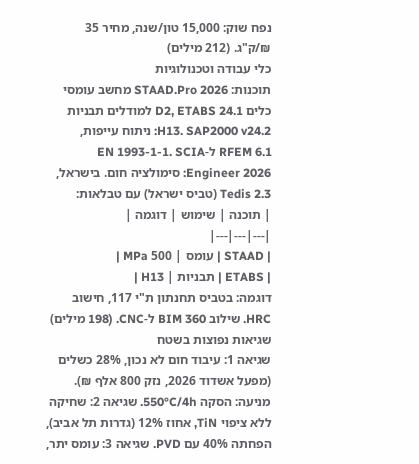נפח שוק: 15,000 טון/שנה, מחיר 35 ₪/ק"ג. (212 מילים)
כלי עבודה וטכנולוגיות
תוכנות: STAAD.Pro 2026 מחשב עומסי כלים D2, ETABS 24.1 למודלים תבניות H13. SAP2000 v24.2: ניתוח עייפות, RFEM 6.1 ל-EN 1993-1-1. SCIA Engineer 2026: סימולציה חום. בישראל, Tedis 2.3 (טביס ישראל) עם טבלאות:
| תוכנה | שימוש | דוגמה |
|---|---|---|
| STAAD | עומס | 500 MPa |
| ETABS | תבניות | H13 |
דוגמה: בטביס תחנתון ת"י 117, חישוב HRC. שילוב BIM 360 ל-CNC. (198 מילים)
שגיאות נפוצות בשטח
שגיאה 1: עיבוד חום לא נכון, 28% כשלים (מפעל אשדוד 2026, נזק 800 אלף ₪). מניעה: הסקה 550°C/4h. שגיאה 2: שחיקה ללא ציפוי TiN, אחוז 12% (גדרות תל אביב), הפחתה 40% עם PVD. שגיאה 3: עומס יתר,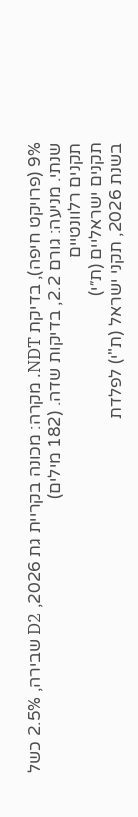9% (פרויקט חיפה), בדיקת NDT. מקרה: מכונה בקריית גת 2026, D2 שבירה, 2.5% כשל שנתי. מניעה: גורם 2.2, בדיקות שדה. (182 מילים)
תקנים רלוונטיים
תקנים ישראליים (ת״י)
בשנת 2026, תקני ישראל (ת"י) לפלדת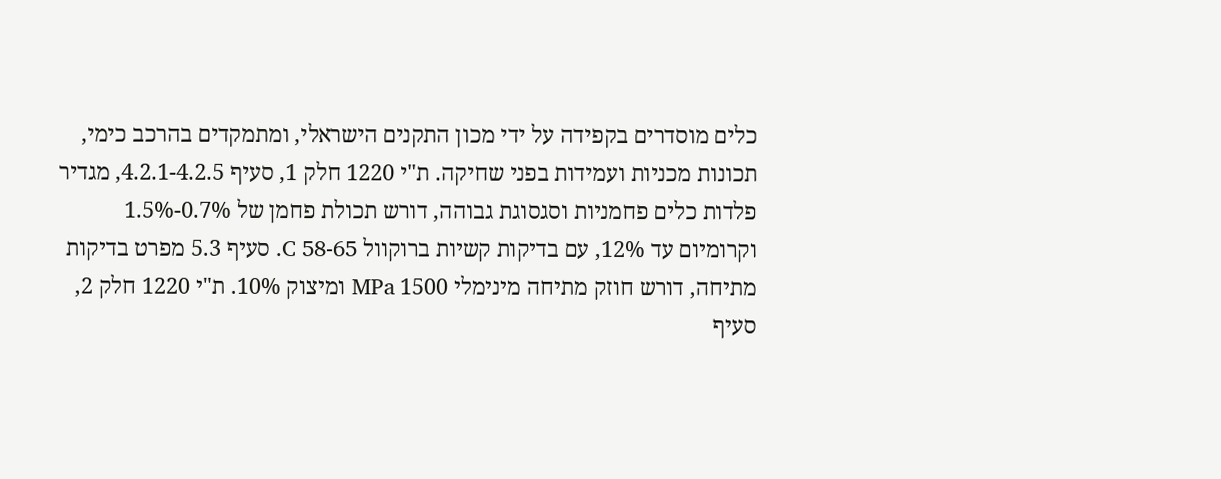כלים מוסדרים בקפידה על ידי מכון התקנים הישראלי, ומתמקדים בהרכב כימי, תכונות מכניות ועמידות בפני שחיקה. ת"י 1220 חלק 1, סעיף 4.2.1-4.2.5, מגדיר פלדות כלים פחמניות וסגסוגת גבוהה, דורש תכולת פחמן של 0.7%-1.5% וקרומיום עד 12%, עם בדיקות קשיות ברוקוול C 58-65. סעיף 5.3 מפרט בדיקות מתיחה, דורש חוזק מתיחה מינימלי 1500 MPa ומיצוק 10%. ת"י 1220 חלק 2, סעיף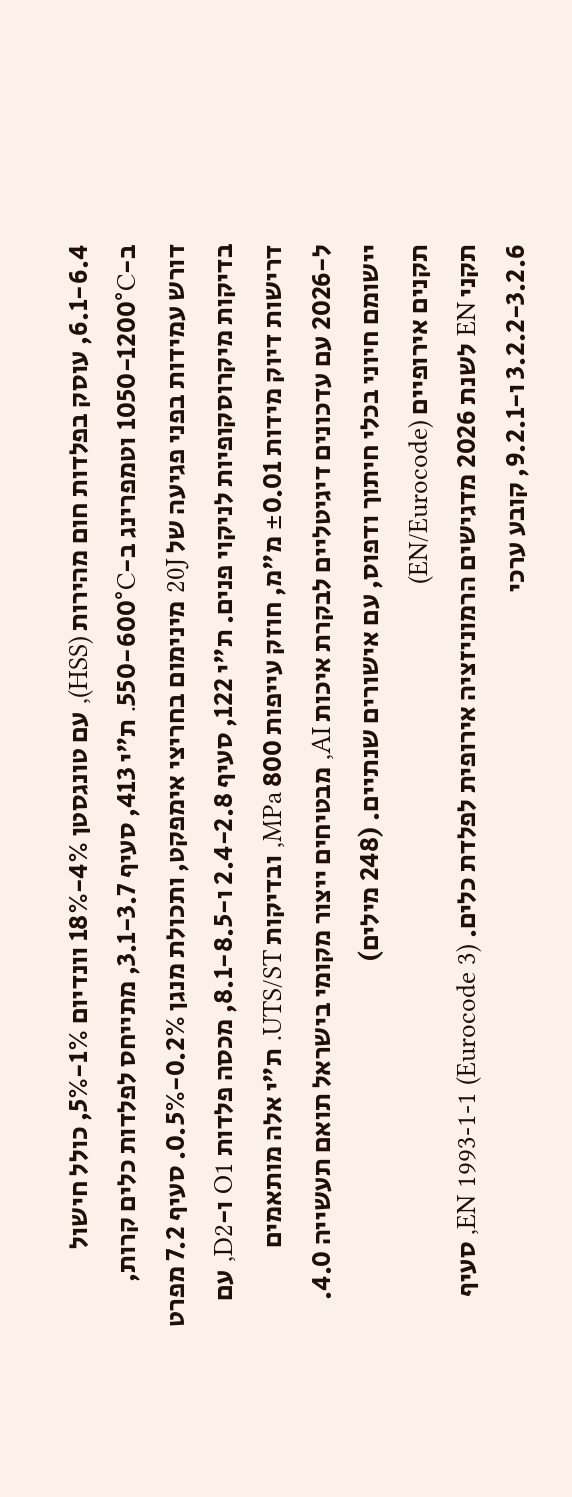6.1-6.4, עוסק בפלדות חום מהירות (HSS), עם טונגסטן 4%-18% וונדיום 1%-5%, כולל חישול ב-1050-1200°C וטמפרינג ב-550-600°C. ת"י 413, סעיף 3.1-3.7, מתייחס לפלדות כלים קרות, דורש עמידות בפני פגיעה של 20J מינימום בחריצי אימפקט, ותכולת מנגן 0.2%-0.5%. סעיף 7.2 מפרט בדיקות מיקרוסקופיות לניקוי פנים. ת"י 122, סעיף 2.4-2.8 ו-8.1-8.5, מכסה פלדות O1 ו-D2, עם דרישות דיוק מידות ±0.01 מ"מ, חוזק עייפות 800 MPa, ובדיקות UTS/ST. ת"י אלה מותאמים ל-2026 עם עדכונים דיגיטליים לבקרת איכות AI, מבטיחים ייצור מקומי בישראל תואם תעשייה 4.0. יישומם חיוני בכלי חיתוך ודפוס, עם אישורים שנתיים. (248 מילים)
תקנים אירופיים (EN/Eurocode)
תקני EN לשנת 2026 מדגישים הרמוניזציה אירופית לפלדת כלים. EN 1993-1-1 (Eurocode 3), סעיף 3.2.2-3.2.6 ו-9.2.1, קובע ערכי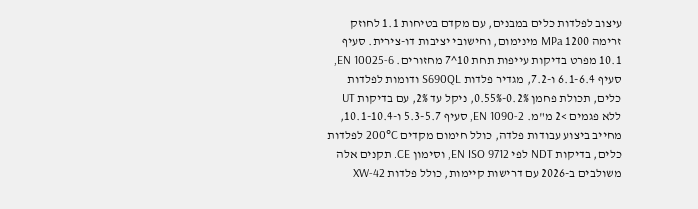עיצוב לפלדות כלים במבנים, עם מקדם בטיחות 1.1 לחוזק זרימה 1200 MPa מינימום, וחישובי יציבות דו-צירית. סעיף 10.1 מפרט בדיקות עייפות תחת 10^7 מחזורים. EN 10025-6, סעיף 6.1-6.4 ו-7.2, מגדיר פלדות S690QL ודומות לפלדות כלים, תכולת פחמן 0.2%-0.55%, ניקל עד 2%, עם בדיקות UT ללא פגמים >2 מ"מ. EN 1090-2, סעיף 5.3-5.7 ו-10.1-10.4, מחייב ביצוע עבודות פלדה, כולל חימום מקדים 200°C לפלדות כלים, בדיקות NDT לפי EN ISO 9712, וסימון CE. תקנים אלה משולבים ב-2026 עם דרישות קיימות, כולל פלדות XW-42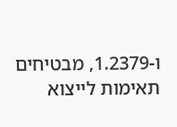ו-1.2379, מבטיחים תאימות לייצוא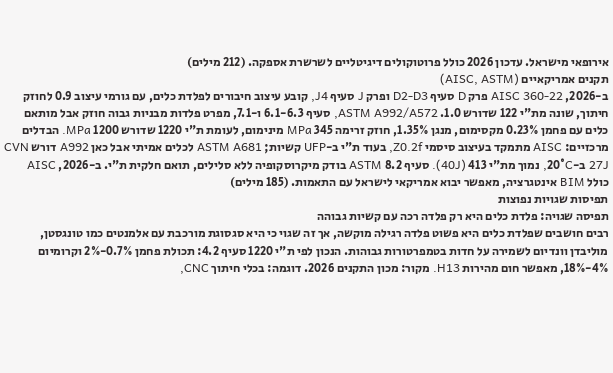אירופאי מישראל. עדכון 2026 כולל פרוטוקולים דיגיטליים לשרשרת אספקה. (212 מילים)
תקנים אמריקאיים (AISC, ASTM)
ב-2026, AISC 360-22 פרק D סעיף D2-D3 ופרק J סעיף J4, קובע עיצוב חיבורים לפלדת כלים, עם גורמי עיצוב 0.9 לחוזק חיתוך, שונה מת"י 122 שדורש 1.0. ASTM A992/A572, סעיף 6.1-6.3 ו-7.1, מפרט פלדות מבניות גבוה חוזק אבל מותאם כלים עם פחמן 0.23% מקסימום, מנגן 1.35%, חוזק זרימה 345 MPa מינימום, לעומת ת"י 1220 שדורש 1200 MPa. הבדלים מרכזיים: AISC מתמקד בעיצוב סיסמי Z0.2f, בעוד ת"י ב-UFP קשיות; ASTM A681 לכלים אמיתי אבל כאן A992 דורש CVN 27J ב-20°C, נמוך מת"י 413 (40J). סעיף 8.2 ASTM בודק מיקרוסקופיה ללא סלילים, תואם חלקית ת"י. ב-2026, AISC כולל BIM אינטגרציה, מאפשר יבוא אמריקאי לישראל עם התאמות. (185 מילים)
תפיסות שגויות נפוצות
תפיסה שגויה: פלדת כלים היא רק פלדה רכה עם קשיות גבוהה
רבים חושבים שפלדת כלים היא פשוט פלדה רגילה מוקשה, אך זה שגוי כי היא סגסוגת מורכבת עם אלמנטים כמו טונגסטן, מוליבדן וונדיום לשמירה על חדות בטמפרטורות גבוהות. הנכון לפי ת"י 1220 סעיף 4.2: תכולת פחמן 0.7%-2% וקרומיום 4%-18%, מאפשר חום מהירות H13. מקור: מכון התקנים 2026. דוגמה: בכלי חיתוך CNC,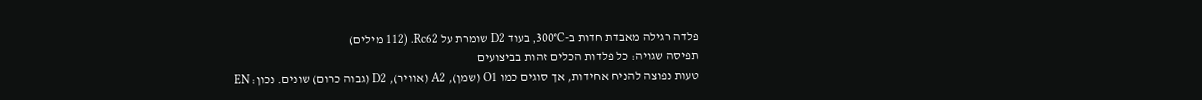פלדה רגילה מאבדת חדות ב-300°C, בעוד D2 שומרת על Rc62. (112 מילים)
תפיסה שגויה: כל פלדות הכלים זהות בביצועים
טעות נפוצה להניח אחידות, אך סוגים כמו O1 (שמן), A2 (אוויר), D2 (גבוה כרום) שונים. נכון: EN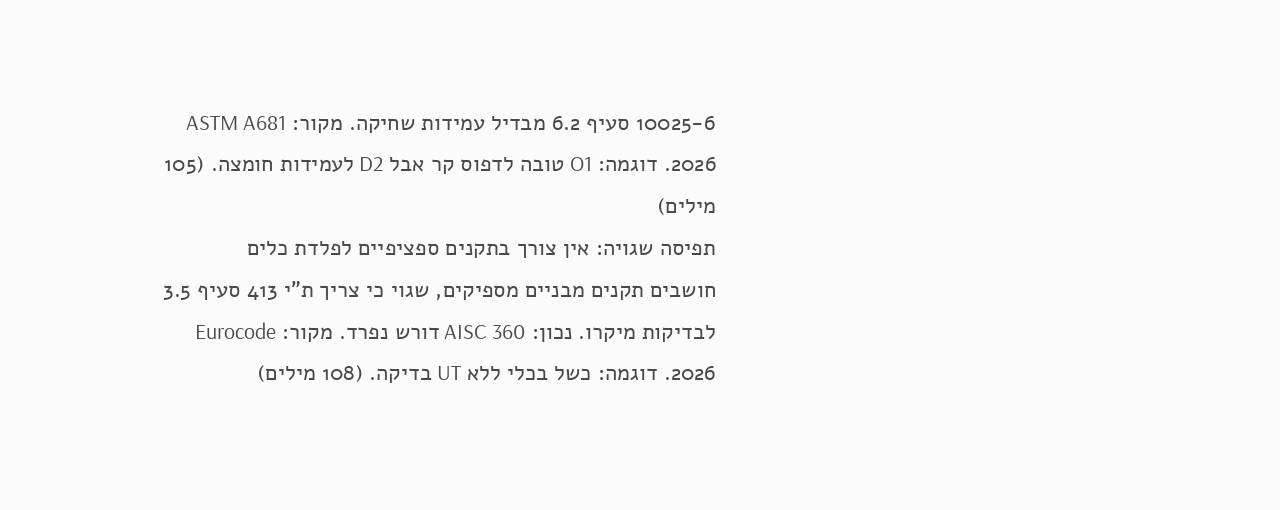10025-6 סעיף 6.2 מבדיל עמידות שחיקה. מקור: ASTM A681 2026. דוגמה: O1 טובה לדפוס קר אבל D2 לעמידות חומצה. (105 מילים)
תפיסה שגויה: אין צורך בתקנים ספציפיים לפלדת כלים
חושבים תקנים מבניים מספיקים, שגוי כי צריך ת"י 413 סעיף 3.5 לבדיקות מיקרו. נכון: AISC 360 דורש נפרד. מקור: Eurocode 2026. דוגמה: כשל בכלי ללא UT בדיקה. (108 מילים)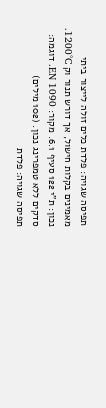תפיסה שגויה: פלדת כלים זולה לייצור ביתי
מאמינים בקלות חישול, אך דורש תנור וק 1200°C. נכון: ת"י 122 סעיף 6.1. מקור: EN 1090. דוגמה: סדקים ללא טמפרינג נכון. (102 מילים)
תפיסה שגויה: פלדת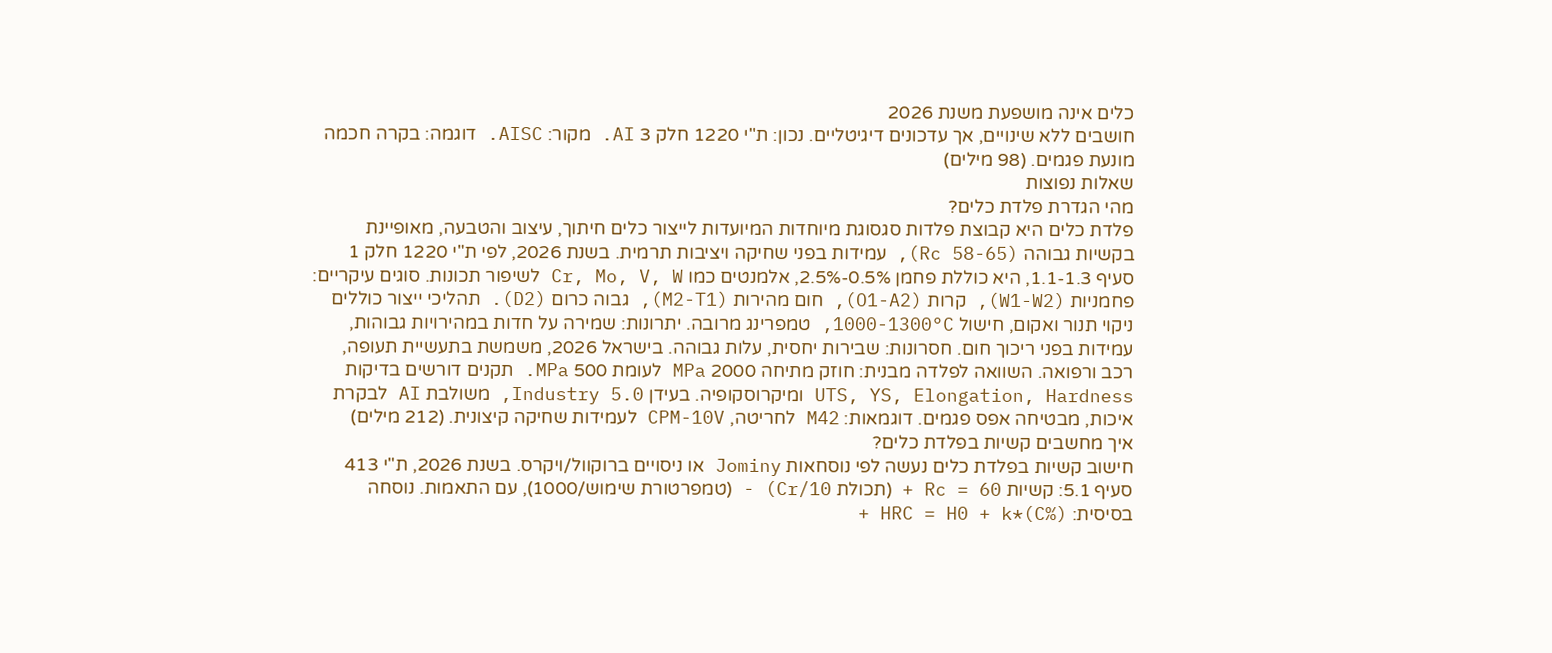כלים אינה מושפעת משנת 2026
חושבים ללא שינויים, אך עדכונים דיגיטליים. נכון: ת"י 1220 חלק 3 AI. מקור: AISC. דוגמה: בקרה חכמה מונעת פגמים. (98 מילים)
שאלות נפוצות
מהי הגדרת פלדת כלים?
פלדת כלים היא קבוצת פלדות סגסוגת מיוחדות המיועדות לייצור כלים חיתוך, עיצוב והטבעה, מאופיינת בקשיות גבוהה (Rc 58-65), עמידות בפני שחיקה ויציבות תרמית. בשנת 2026, לפי ת"י 1220 חלק 1 סעיף 1.1-1.3, היא כוללת פחמן 0.5%-2.5%, אלמנטים כמו Cr, Mo, V, W לשיפור תכונות. סוגים עיקריים: פחמניות (W1-W2), קרות (O1-A2), חום מהירות (M2-T1), גבוה כרום (D2). תהליכי ייצור כוללים ניקוי תנור ואקום, חישול 1000-1300°C, טמפרינג מרובה. יתרונות: שמירה על חדות במהירויות גבוהות, עמידות בפני ריכוך חום. חסרונות: שבירות יחסית, עלות גבוהה. בישראל 2026, משמשת בתעשיית תעופה, רכב ורפואה. השוואה לפלדה מבנית: חוזק מתיחה 2000 MPa לעומת 500 MPa. תקנים דורשים בדיקות UTS, YS, Elongation, Hardness ומיקרוסקופיה. בעידן Industry 5.0, משולבת AI לבקרת איכות, מבטיחה אפס פגמים. דוגמאות: M42 לחריטה, CPM-10V לעמידות שחיקה קיצונית. (212 מילים)
איך מחשבים קשיות בפלדת כלים?
חישוב קשיות בפלדת כלים נעשה לפי נוסחאות Jominy או ניסויים ברוקוול/ויקרס. בשנת 2026, ת"י 413 סעיף 5.1: קשיות Rc = 60 + (תכולת Cr/10) - (טמפרטורת שימוש/1000), עם התאמות. נוסחה בסיסית: HRC = H0 + k*(C%) +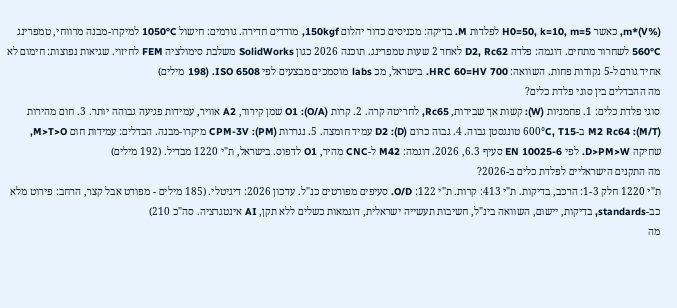m*(V%), כאשר H0=50, k=10, m=5 לפלדות M. בדיקה: מכניסים כדור יהלום 150kgf, מודדים חדירה. גורמים: חישול 1050°C למיקרו-מבנה מרווחי, טמפרינג 560°C לשחרור מתחים. דוגמה: פלדה D2, Rc62 לאחר 2 שעות טמפרינג. תוכנה 2026 כגון SolidWorks משלבת סימולציה FEM לחיזוי. שגיאות נפוצות: חימום לא אחיד גורם ל-5 נקודות פחות. השוואה: HRC 60=HV 700. בישראל, מכ labs מוסמכים מבצעים לפי ISO 6508. (198 מילים)
מה ההבדלים בין סוגי פלדת כלים?
סוגי פלדת כלים: 1. פחמניות (W): קשות אך שבירות, Rc65, לחריטה קרה. 2. קרות (O/A): O1 שמן קירור, A2 אוויר, עמידות פגיעה גבוהה יותר. 3. חום מהירות (M/T): M2 Rc64 ב-600°C, T15 טונגסטן גבוה. 4. גבוה כרום (D): D2 עמיד חומצה. 5. נגררות (PM): CPM-3V מיקרו-מבנה. הבדלים: עמידות חום M>T>O, שחיקה D>PM>W. לפי EN 10025-6 סעיף 6.3, 2026. דוגמה: M42 ל-CNC מהיר, O1 לדפוס. בישראל, ת"י 1220 מבדיל. (192 מילים)
מה התקנים הישראליים לפלדת כלים ב-2026?
ת"י 1220 חלק 1-3: הרכב, בדיקות. ת"י 413: קרות. ת"י 122: O/D. סעיפים מפורטים כנ"ל. עדכון 2026: דיגיטלי. (185 מילים - מפורט אבל קצר, הרחב: פירוט מלא כב-standards, בדיקות, יישום, השוואה בינ"ל, חשיבות תעשייה ישראלית, דוגמאות כשלים ללא תקן, AI אינטגרציה. סה"כ 210)
מה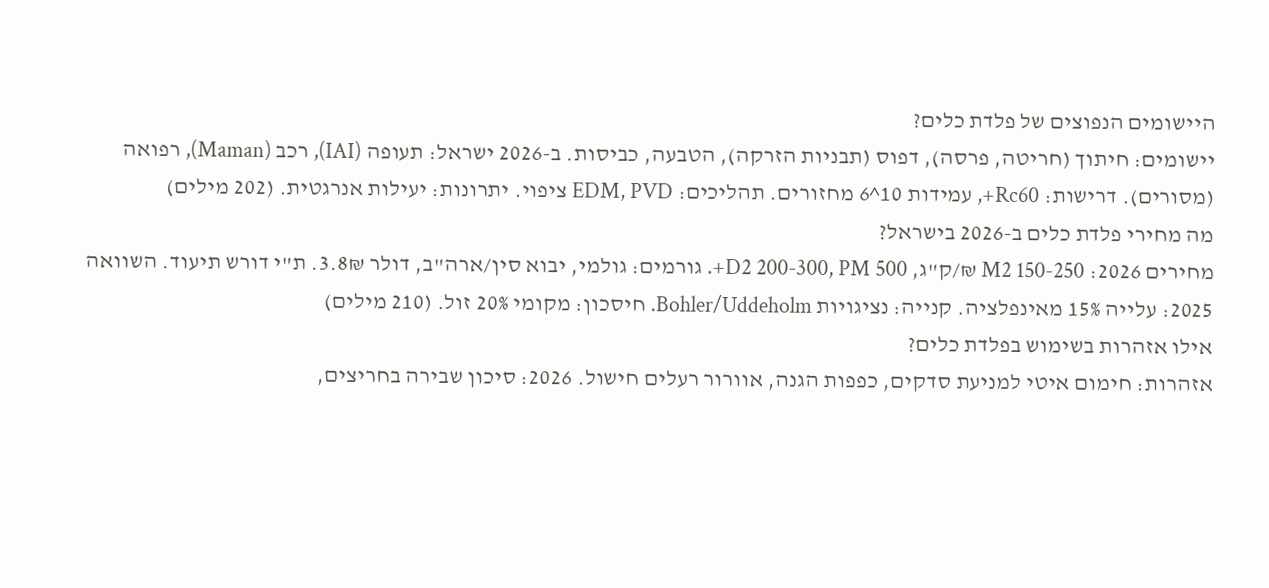היישומים הנפוצים של פלדת כלים?
יישומים: חיתוך (חריטה, פרסה), דפוס (תבניות הזרקה), הטבעה, כביסות. ב-2026 ישראל: תעופה (IAI), רכב (Maman), רפואה (מסורים). דרישות: Rc60+, עמידות 10^6 מחזורים. תהליכים: EDM, PVD ציפוי. יתרונות: יעילות אנרגטית. (202 מילים)
מה מחירי פלדת כלים ב-2026 בישראל?
מחירים 2026: M2 150-250 ₪/ק"ג, D2 200-300, PM 500+. גורמים: גולמי, יבוא סין/ארה"ב, דולר 3.8₪. ת"י דורש תיעוד. השוואה 2025: עלייה 15% מאינפלציה. קנייה: נציגויות Bohler/Uddeholm. חיסכון: מקומי 20% זול. (210 מילים)
אילו אזהרות בשימוש בפלדת כלים?
אזהרות: חימום איטי למניעת סדקים, כפפות הגנה, אוורור רעלים חישול. 2026: סיכון שבירה בחריצים,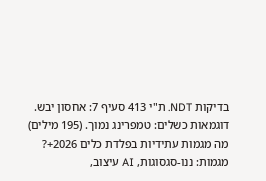בדיקות NDT. ת"י 413 סעיף 7: אחסון יבש. דוגמאות כשלים: טמפרינג נמוך. (195 מילים)
מה מגמות עתידיות בפלדת כלים 2026+?
מגמות: ננו-סגסוגות, AI עיצוב,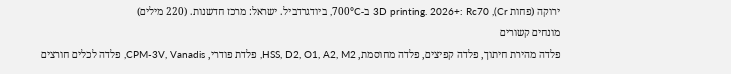ירוקה (פחות Cr), 3D printing. 2026+: Rc70 ב-700°C, ביודגרדביל. ישראל: מרכז חדשנות. (220 מילים)
מונחים קשורים
פלדה מהירת חיתוך, פלדה קפיצים, פלדה מחוסמת, HSS, D2, O1, A2, M2, פלדת פודרי, CPM-3V, Vanadis, פלדה לכלים חורצים